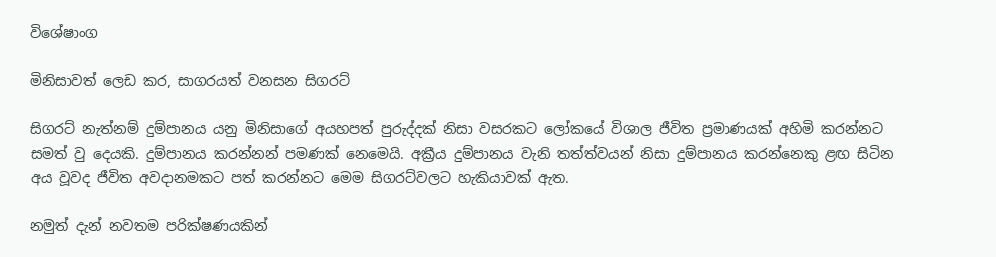විශේෂාංග

මිනිසාවත් ලෙඩ කර, සාගරයත් වනසන සිගරට්

සිගරට් නැත්නම් දුම්පානය යනු මිනිසාගේ අයහපත් පුරුද්දක් නිසා වසරකට ලෝකයේ විශාල ජීවිත ප්‍රමාණයක් අහිමි කරන්නට සමත් වු දෙයකි. දුම්පානය කරන්නන් පමණක් නෙමෙයි. අක්‍රීය දුම්පානය වැනි තත්ත්වයන් නිසා දුම්පානය කරන්නෙකු ළඟ සිටින අය වූවද ජීවිත අවදානමකට පත් කරන්නට මෙම සිගරට්වලට හැකියාවක් ඇත.

නමුත් දැන් නවතම පරික්ෂණයකින්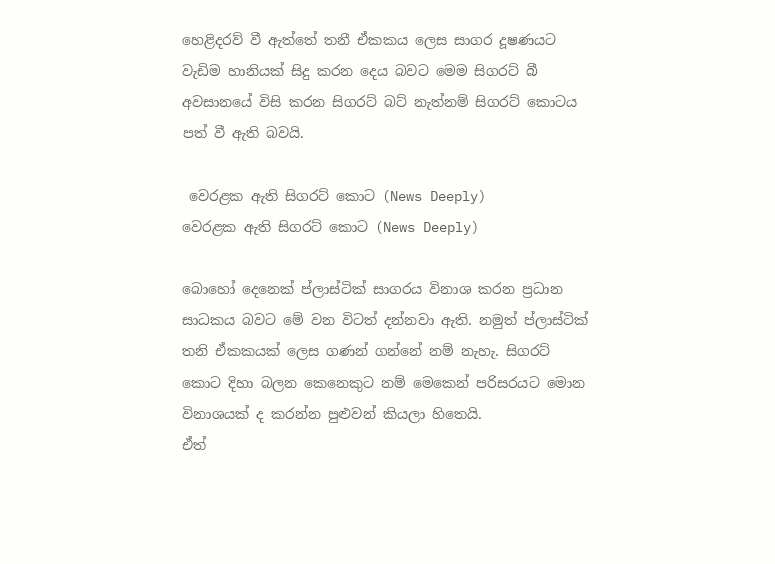හෙළිදරව් වී ඇත්තේ තනී ඒකකය ලෙස සාගර දූෂණයට වැඩිම හානියක් සිදු කරන දෙය බවට මෙම සිගරට් බී අවසානයේ විසි කරන සිගරට් බට් නැත්නම් සිගරට් කොටය පත් වී ඇති බවයි.

 වෙරළක ඇති සිගරට් කොට (News Deeply)
වෙරළක ඇති සිගරට් කොට (News Deeply)

බොහෝ දෙනෙක් ප්ලාස්ටික් සාගරය විනාශ කරන ප්‍රධාන සාධකය බවට මේ වන විටත් දන්නවා ඇති. නමුත් ප්ලාස්ටික් තනි ඒකකයක් ලෙස ගණන් ගන්නේ නම් නැහැ. සිගරට් කොට දිහා බලන කෙනෙකුට නම් මෙකෙන් පරිසරයට මොන විනාශයක් ද කරන්න පුළුවන් කියලා හිතෙයි.
ඒත්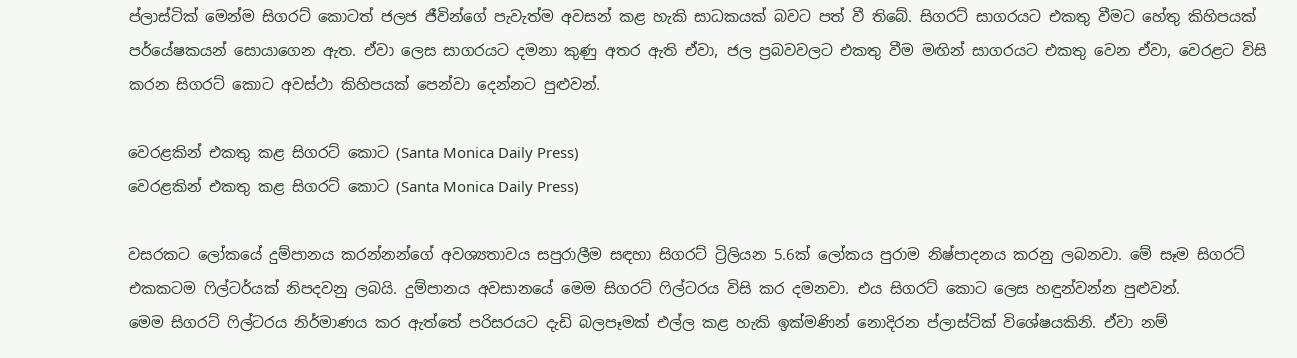ප්ලාස්ටික් මෙන්ම සිගරට් කොටත් ජලජ ජීවින්ගේ පැවැත්ම අවසන් කළ හැකි සාධකයක් බවට පත් වී තිබේ. සිගරට් සාගරයට එකතු වීමට හේතු කිහිපයක් පර්යේෂකයන් සොයාගෙන ඇත. ඒවා ලෙස සාගරයට දමනා කුණු අතර ඇති ඒවා, ජල ප්‍රබවවලට එකතු වීම මඟින් සාගරයට එකතු වෙන ඒවා, වෙරළට විසි කරන සිගරට් කොට අවස්ථා කිහිපයක් පෙන්වා දෙන්නට පුළුවන්.

වෙරළකින් එකතු කළ සිගරට් කොට (Santa Monica Daily Press)
වෙරළකින් එකතු කළ සිගරට් කොට (Santa Monica Daily Press)

වසරකට ලෝකයේ දුම්පානය කරන්නන්ගේ අවශ්‍යතාවය සපුරාලීම සඳහා සිගරට් ට්‍රිලියන 5.6ක් ලෝකය පුරාම නිෂ්පාදනය කරනු ලබනවා. මේ සෑම සිගරට් එකකටම ෆිල්ටර්යක් නිපදවනු ලබයි. දුම්පානය අවසානයේ මෙම සිගරට් ෆිල්ටරය විසි කර දමනවා. එය සිගරට් කොට ලෙස හඳුන්වන්න පුළුවන්.
මෙම සිගරට් ෆිල්ටරය නිර්මාණය කර ඇත්තේ පරිසරයට දැඩි බලපෑමක් එල්ල කළ හැකි ඉක්මණින් නොදිරන ප්ලාස්ටික් විශේෂයකිනි. ඒවා නම්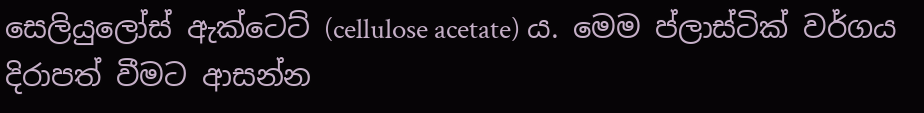සෙලියුලෝස් ඇක්ටෙට් (cellulose acetate) ය. මෙම ප්ලාස්ටික් වර්ගය දිරාපත් වීමට ආසන්න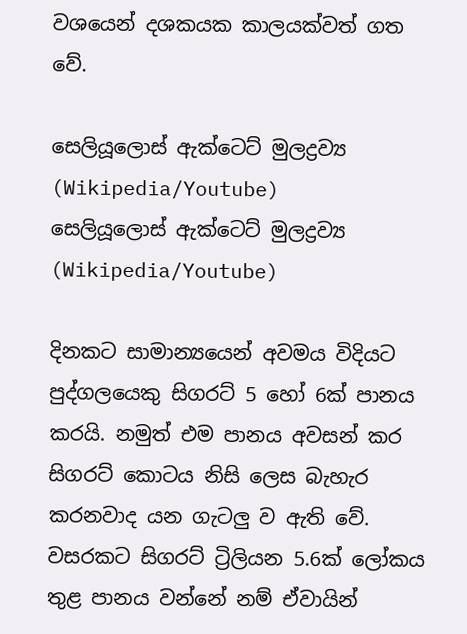වශයෙන් දශකයක කාලයක්වත් ගත වේ.

සෙලියූලොස් ඇක්ටෙට් මුලද්‍රව්‍ය (Wikipedia/Youtube)
සෙලියූලොස් ඇක්ටෙට් මුලද්‍රව්‍ය (Wikipedia/Youtube)

දිනකට සාමාන්‍යයෙන් අවමය විදියට පුද්ගලයෙකු සිගරට් 5 හෝ 6ක් පානය කරයි. නමුත් එම පානය අවසන් කර සිගරට් කොටය නිසි ලෙස බැහැර කරනවාද යන ගැටලු ව ඇති වේ. වසරකට සිගරට් ට්‍රිලියන 5.6ක් ලෝකය තුළ පානය වන්නේ නම් ඒවායින්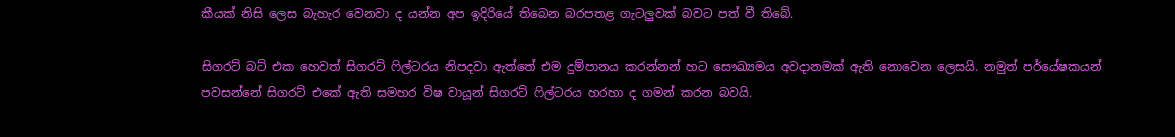කීයක් නිසි ලෙස බැහැර වෙනවා ද යන්න අප ඉදිරියේ තිබෙන බරපතළ ගැටලුවක් බවට පත් වී තිබේ.

සිගරට් බට් එක හෙවත් සිගරට් ෆිල්ටරය නිපදවා ඇත්තේ එම දුම්පානය කරන්නන් හට සෞඛ්‍යමය අවදානමක් ඇති නොවෙන ලෙසයි. නමුත් පර්යේෂකයන් පවසන්නේ සිගරට් එකේ ඇති සමහර විෂ වායූන් සිගරට් ෆිල්ටරය හරහා ද ගමන් කරන බවයි.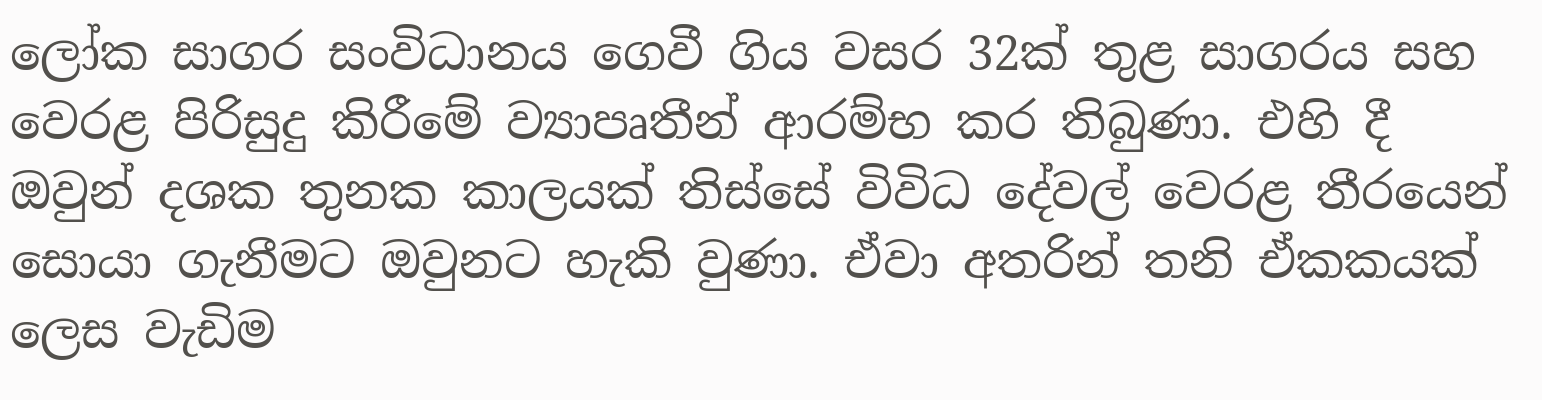ලෝක සාගර සංවිධානය ගෙවී ගිය වසර 32ක් තුළ සාගරය සහ වෙරළ පිරිසුදු කිරීමේ ව්‍යාපෘතීන් ආරම්භ කර තිබුණා. එහි දී ඔවුන් දශක තුනක කාලයක් තිස්සේ විවිධ දේවල් වෙරළ තීරයෙන් සොයා ගැනීමට ඔවුනට හැකි වුණා. ඒවා අතරින් තනි ඒකකයක් ලෙස වැඩිම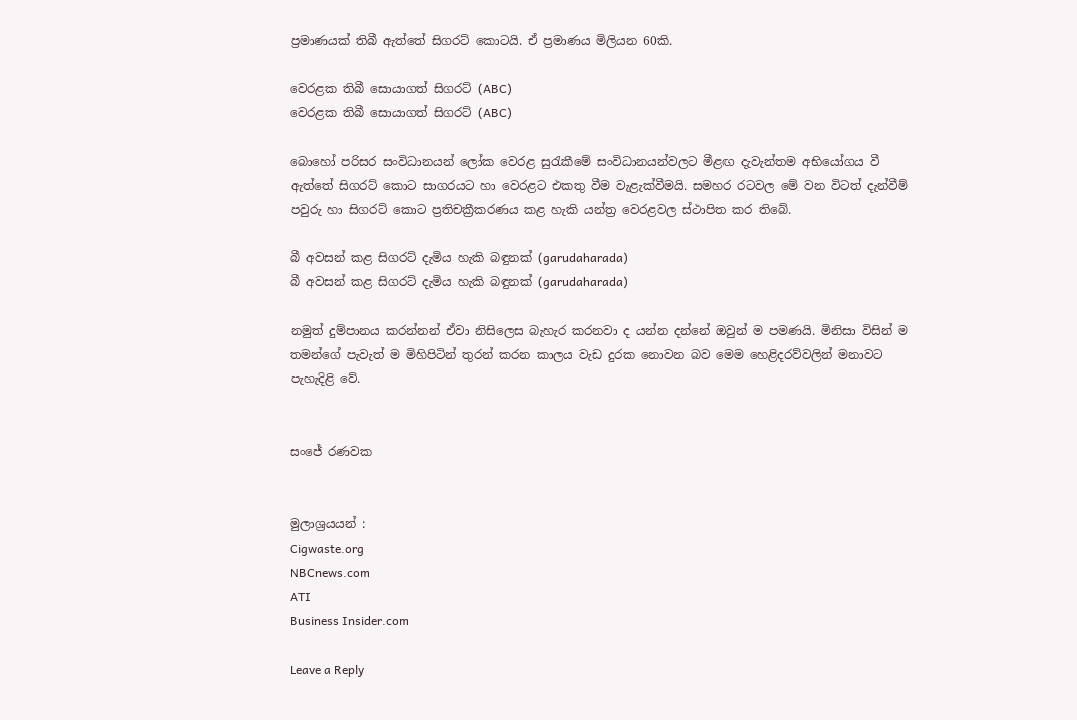ප්‍රමාණයක් තිබී ඇත්තේ සිගරට් කොටයි. ඒ ප්‍රමාණය මිලියන 60කි.

වෙරළක තිබී සොයාගත් සිගරට් (ABC)
වෙරළක තිබී සොයාගත් සිගරට් (ABC)

බොහෝ පරිසර සංවිධානයන් ලෝක වෙරළ සුරැකීමේ සංවිධානයන්වලට මීළඟ දැවැන්තම අභියෝගය වී ඇත්තේ සිගරට් කොට සාගරයට හා වෙරළට එකතු වීම වැළැක්වීමයි. සමහර රටවල මේ වන විටත් දැන්වීම් පවුරු හා සිගරට් කොට ප්‍රතිචක්‍රීකරණය කළ හැකි යන්ත්‍ර වෙරළවල ස්ථාපිත කර තිබේ.

බී අවසන් කළ සිගරට් දැමිය හැකි බඳුනක් (garudaharada)
බී අවසන් කළ සිගරට් දැමිය හැකි බඳුනක් (garudaharada)

නමුත් දුම්පානය කරන්නන් ඒවා නිසිලෙස බැහැර කරනවා ද යන්න දන්නේ ඔවුන් ම පමණයි. මිනිසා විසින් ම තමන්ගේ පැවැත් ම මිහිපිටින් තුරන් කරන කාලය වැඩ දුරක නොවන බව මෙම හෙළිදරව්වලින් මනාවට පැහැදිළි වේ.


සංජේ රණවක


මුලාශ්‍රයයන් :
Cigwaste.org
NBCnews.com
ATI
Business Insider.com

Leave a Reply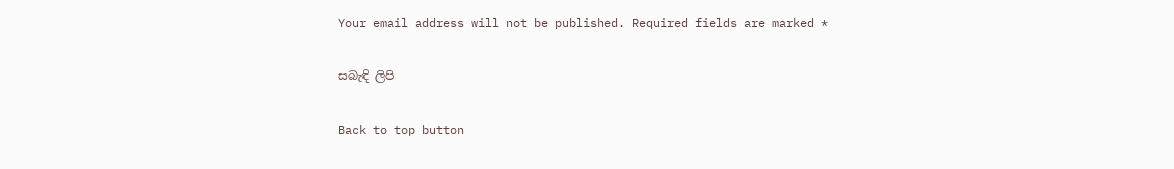Your email address will not be published. Required fields are marked *

සබැඳි ලිපි

Back to top button